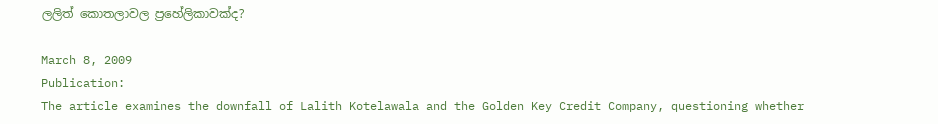ලලිත් කොතලාවල ප්‍රහේලිකාවක්ද?

March 8, 2009
Publication:
The article examines the downfall of Lalith Kotelawala and the Golden Key Credit Company, questioning whether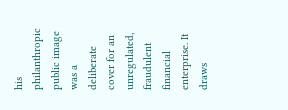his philanthropic public image was a deliberate cover for an unregulated, fraudulent financial enterprise. It draws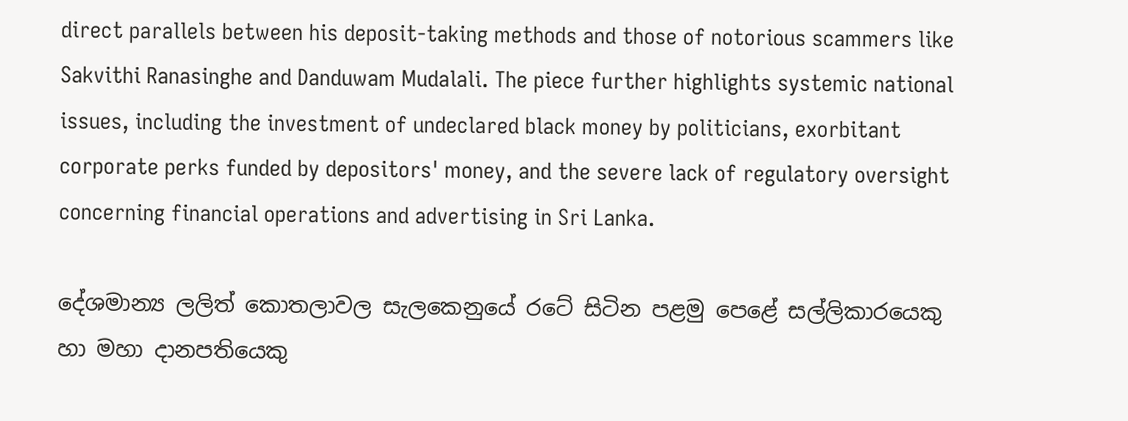direct parallels between his deposit-taking methods and those of notorious scammers like Sakvithi Ranasinghe and Danduwam Mudalali. The piece further highlights systemic national issues, including the investment of undeclared black money by politicians, exorbitant corporate perks funded by depositors' money, and the severe lack of regulatory oversight concerning financial operations and advertising in Sri Lanka.

දේශමාන්‍ය ලලිත් කොතලාවල සැලකෙනුයේ රටේ සිටින පළමු පෙළේ සල්ලිකාරයෙකු හා මහා දානපතියෙකු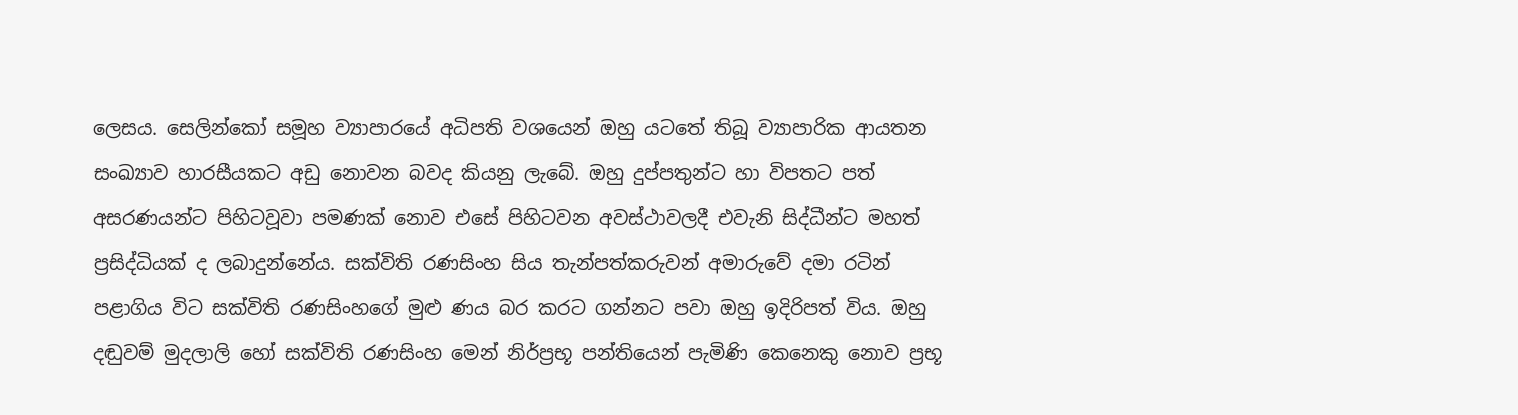ලෙසය. සෙලින්කෝ සමූහ ව්‍යාපාරයේ අධිපති වශයෙන් ඔහු යටතේ තිබූ ව්‍යාපාරික ආයතන සංඛ්‍යාව හාරසීයකට අඩු නොවන බවද කියනු ලැබේ. ඔහු දුප්පතුන්ට හා විපතට පත් අසරණයන්ට පිහිටවූවා පමණක් නොව එසේ පිහිටවන අවස්ථාවලදී එවැනි සිද්ධීන්ට මහත් ප්‍රසිද්ධියක් ද ලබාදුන්නේය. සක්විති රණසිංහ සිය තැන්පත්කරුවන් අමාරුවේ දමා රටින් පළාගිය විට සක්විති රණසිංහගේ මුළු ණය බර කරට ගන්නට පවා ඔහු ඉදිරිපත් විය. ඔහු දඬුවම් මුදලාලි හෝ සක්විති රණසිංහ මෙන් නිර්ප්‍රභූ පන්තියෙන් පැමිණි කෙනෙකු නොව ප්‍රභූ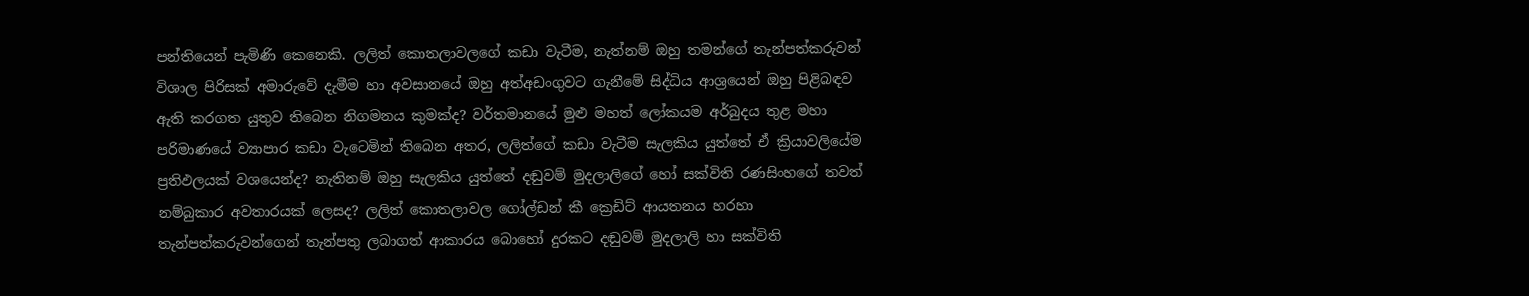පන්තියෙන් පැමිණි කෙනෙකි. ලලිත් කොතලාවලගේ කඩා වැටීම, නැත්නම් ඔහු තමන්ගේ තැන්පත්කරුවන් විශාල පිරිසක් අමාරුවේ දැමීම හා අවසානයේ ඔහු අත්අඩංගුවට ගැනීමේ සිද්ධිය ආශ්‍රයෙන් ඔහු පිළිබඳව ඇති කරගත යුතුව තිබෙන නිගමනය කුමක්ද? වර්තමානයේ මුළු මහත් ලෝකයම අර්බුදය තුළ මහා පරිමාණයේ ව්‍යාපාර කඩා වැටෙමින් තිබෙන අතර, ලලිත්ගේ කඩා වැටීම සැලකිය යුත්තේ ඒ ක්‍රියාවලියේම ප්‍රතිඵලයක් වශයෙන්ද? නැතිනම් ඔහු සැලකිය යුත්තේ දඬුවම් මුදලාලිගේ හෝ සක්විති රණසිංහගේ තවත් නම්බුකාර අවතාරයක් ලෙසද? ලලිත් කොතලාවල ගෝල්ඩන් කී ක්‍රෙඩිට් ආයතනය හරහා තැන්පත්කරුවන්ගෙන් තැන්පතු ලබාගත් ආකාරය බොහෝ දුරකට දඬුවම් මුදලාලි හා සක්විති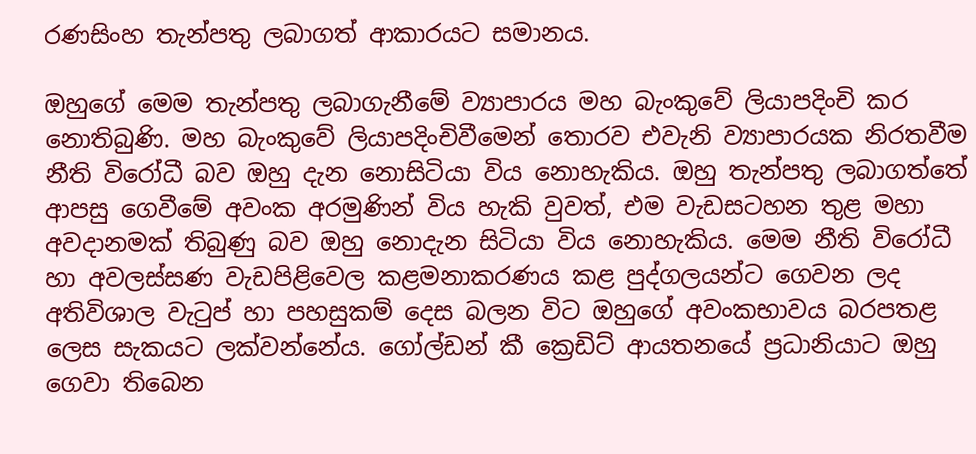රණසිංහ තැන්පතු ලබාගත් ආකාරයට සමානය.

ඔහුගේ මෙම තැන්පතු ලබාගැනීමේ ව්‍යාපාරය මහ බැංකුවේ ලියාපදිංචි කර නොතිබුණි. මහ බැංකුවේ ලියාපදිංචිවීමෙන් තොරව එවැනි ව්‍යාපාරයක නිරතවීම නීති විරෝධී බව ඔහු දැන නොසිටියා විය නොහැකිය. ඔහු තැන්පතු ලබාගත්තේ ආපසු ගෙවීමේ අවංක අරමුණින් විය හැකි වුවත්, එම වැඩසටහන තුළ මහා අවදානමක් තිබුණු බව ඔහු නොදැන සිටියා විය නොහැකිය. මෙම නීති විරෝධී හා අවලස්සණ වැඩපිළිවෙල කළමනාකරණය කළ පුද්ගලයන්ට ගෙවන ලද අතිවිශාල වැටුප් හා පහසුකම් දෙස බලන විට ඔහුගේ අවංකභාවය බරපතළ ලෙස සැකයට ලක්වන්නේය. ගෝල්ඩන් කී ක්‍රෙඩිට් ආයතනයේ ප්‍රධානියාට ඔහු ගෙවා තිබෙන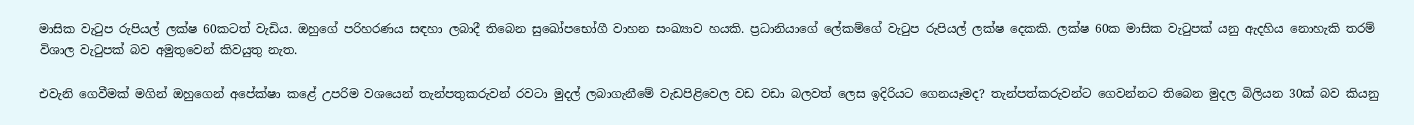මාසික වැටුප රුපියල් ලක්ෂ 60කටත් වැඩිය. ඔහුගේ පරිහරණය සඳහා ලබාදී තිබෙන සුඛෝපභෝගී වාහන සංඛ්‍යාව හයකි. ප්‍රධානියාගේ ලේකම්ගේ වැටුප රුපියල් ලක්ෂ දෙකකි. ලක්ෂ 60ක මාසික වැටුපක් යනු ඇදහිය නොහැකි තරම් විශාල වැටුපක් බව අමුතුවෙන් කිවයුතු නැත.

එවැනි ගෙවීමක් මගින් ඔහුගෙන් අපේක්ෂා කළේ උපරිම වශයෙන් තැන්පතුකරුවන් රවටා මුදල් ලබාගැනීමේ වැඩපිළිවෙල වඩ වඩා බලවත් ලෙස ඉදිරියට ගෙනයෑමද? තැන්පත්කරුවන්ට ගෙවන්නට තිබෙන මුදල බිලියන 30ක් බව කියනු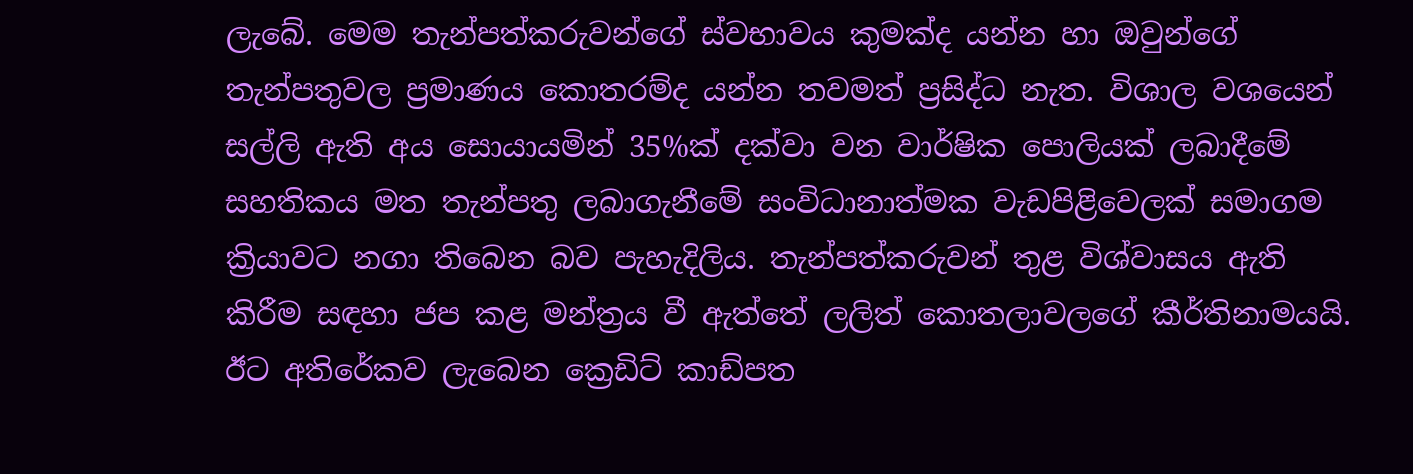ලැබේ. මෙම තැන්පත්කරුවන්ගේ ස්වභාවය කුමක්ද යන්න හා ඔවුන්ගේ තැන්පතුවල ප්‍රමාණය කොතරම්ද යන්න තවමත් ප්‍රසිද්ධ නැත. විශාල වශයෙන් සල්ලි ඇති අය සොයායමින් 35%ක් දක්වා වන වාර්ෂික පොලියක් ලබාදීමේ සහතිකය මත තැන්පතු ලබාගැනීමේ සංවිධානාත්මක වැඩපිළිවෙලක් සමාගම ක්‍රියාවට නගා තිබෙන බව පැහැදිලිය. තැන්පත්කරුවන් තුළ විශ්වාසය ඇති කිරීම සඳහා ජප කළ මන්ත්‍රය වී ඇත්තේ ලලිත් කොතලාවලගේ කීර්තිනාමයයි. ඊට අතිරේකව ලැබෙන ක්‍රෙඩිට් කාඩ්පත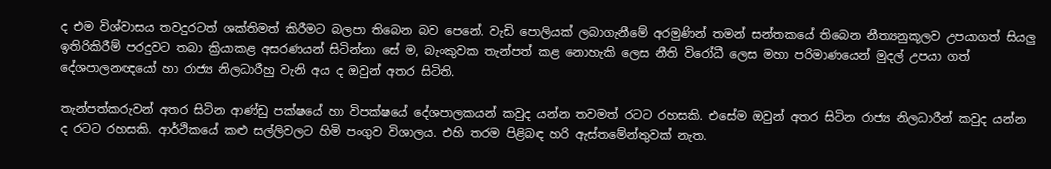ද එම විශ්වාසය තවදුරටත් ශක්තිමත් කිරීමට බලපා තිබෙන බව පෙනේ. වැඩි පොලියක් ලබාගැනීමේ අරමුණින් තමන් සන්තකයේ තිබෙන නීත්‍යනුකූලව උපයාගත් සියලු ඉතිරිකිරීම් පරදුවට තබා ක්‍රියාකළ අසරණයන් සිටින්නා සේ ම, බැංකුවක තැන්පත් කළ නොහැකි ලෙස නීති විරෝධී ලෙස මහා පරිමාණයෙන් මුදල් උපයා ගත් දේශපාලනඥයෝ හා රාජ්‍ය නිලධාරීහු වැනි අය ද ඔවුන් අතර සිටිති.

තැන්පත්කරුවන් අතර සිටින ආණ්ඩු පක්ෂයේ හා විපක්ෂයේ දේශපාලකයන් කවුද යන්න තවමත් රටට රහසකි. එසේම ඔවුන් අතර සිටින රාජ්‍ය නිලධාරීන් කවුද යන්න ද රටට රහසකි. ආර්ථිකයේ කළු සල්ලිවලට හිමි පංගුව විශාලය. එහි තරම පිළිබඳ හරි ඇස්තමේන්තුවක් නැත.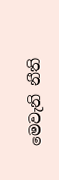මෙවැනි නීති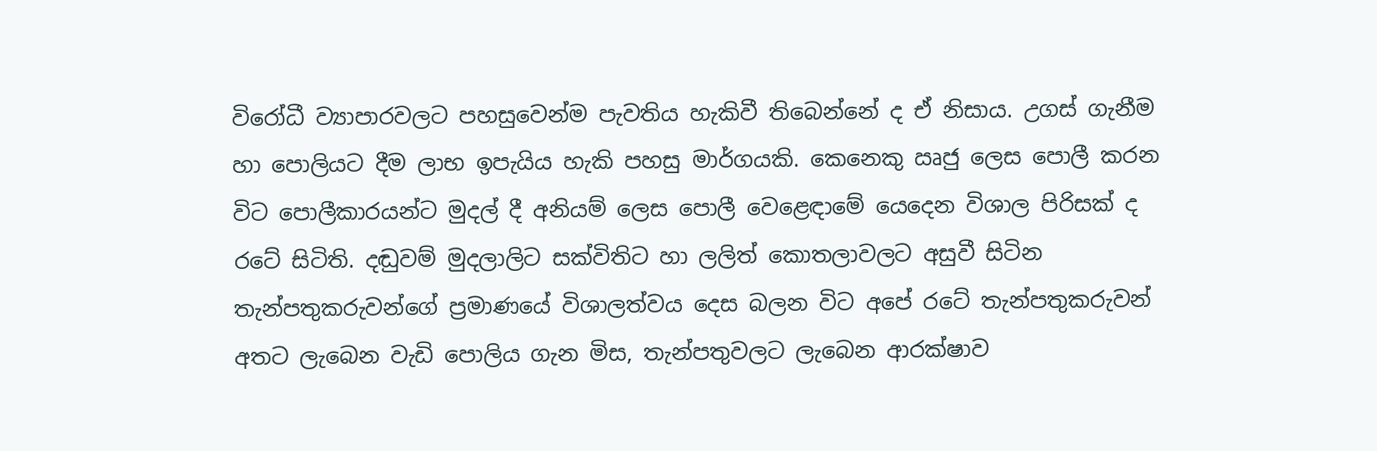විරෝධී ව්‍යාපාරවලට පහසුවෙන්ම පැවතිය හැකිවී තිබෙන්නේ ද ඒ නිසාය. උගස් ගැනීම හා පොලියට දීම ලාභ ඉපැයිය හැකි පහසු මාර්ගයකි. කෙනෙකු ඍජු ලෙස පොලී කරන විට පොලීකාරයන්ට මුදල් දී අනියම් ලෙස පොලී වෙළෙඳාමේ යෙදෙන විශාල පිරිසක් ද රටේ සිටිති. දඬුවම් මුදලාලිට සක්විතිට හා ලලිත් කොතලාවලට අසුවී සිටින තැන්පතුකරුවන්ගේ ප්‍රමාණයේ විශාලත්වය දෙස බලන විට අපේ රටේ තැන්පතුකරුවන් අතට ලැබෙන වැඩි පොලිය ගැන මිස, තැන්පතුවලට ලැබෙන ආරක්ෂාව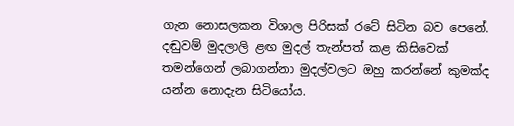ගැන නොසලකන විශාල පිරිසක් රටේ සිටින බව පෙනේ. දඬුවම් මුදලාලි ළඟ මුදල් තැන්පත් කළ කිසිවෙක් තමන්ගෙන් ලබාගන්නා මුදල්වලට ඔහු කරන්නේ කුමක්ද යන්න නොදැන සිටියෝය.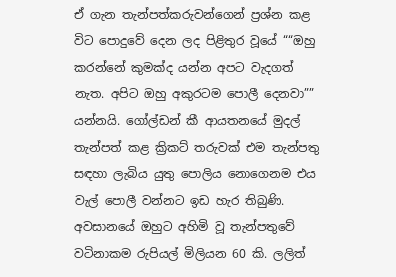ඒ ගැන තැන්පත්කරුවන්ගෙන් ප්‍රශ්න කළ විට පොදුවේ දෙන ලද පිළිතුර වූයේ ““ඔහු කරන්නේ කුමක්ද යන්න අපට වැදගත් නැත. අපිට ඔහු අකුරටම පොලී දෙනවා”” යන්නයි. ගෝල්ඩන් කී ආයතනයේ මුදල් තැන්පත් කළ ක්‍රිකට් තරුවක් එම තැන්පතු සඳහා ලැබිය යුතු පොලිය නොගෙනම එය වැල් පොලී වන්නට ඉඩ හැර තිබුණි. අවසානයේ ඔහුට අහිමි වූ තැන්පතුවේ වටිනාකම රුපියල් මිලියන 60 කි. ලලිත්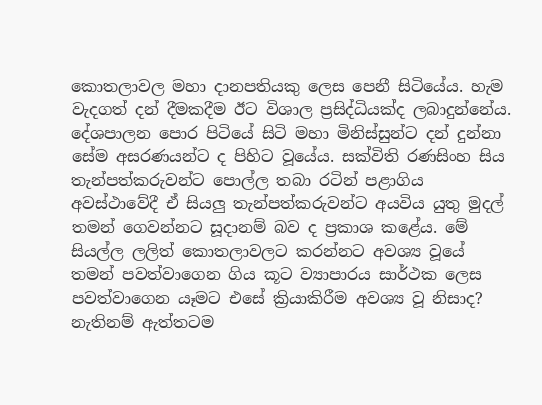කොතලාවල මහා දානපතියකු ලෙස පෙනී සිටියේය. හැම වැදගත් දන් දීමකදීම ඊට විශාල ප්‍රසිද්ධියක්ද ලබාදුන්නේය. දේශපාලන පොර පිටියේ සිටි මහා මිනිස්සුන්ට දන් දුන්නා සේම අසරණයන්ට ද පිහිට වූයේය. සක්විති රණසිංහ සිය තැන්පත්කරුවන්ට පොල්ල තබා රටින් පළාගිය අවස්ථාවේදී ඒ සියලු තැන්පත්කරුවන්ට අයවිය යුතු මුදල් තමන් ගෙවන්නට සූදානම් බව ද ප්‍රකාශ කළේය. මේ සියල්ල ලලිත් කොතලාවලට කරන්නට අවශ්‍ය වූයේ තමන් පවත්වාගෙන ගිය කූට ව්‍යාපාරය සාර්ථක ලෙස පවත්වාගෙන යෑමට එසේ ක්‍රියාකිරීම අවශ්‍ය වූ නිසාද? නැතිනම් ඇත්තටම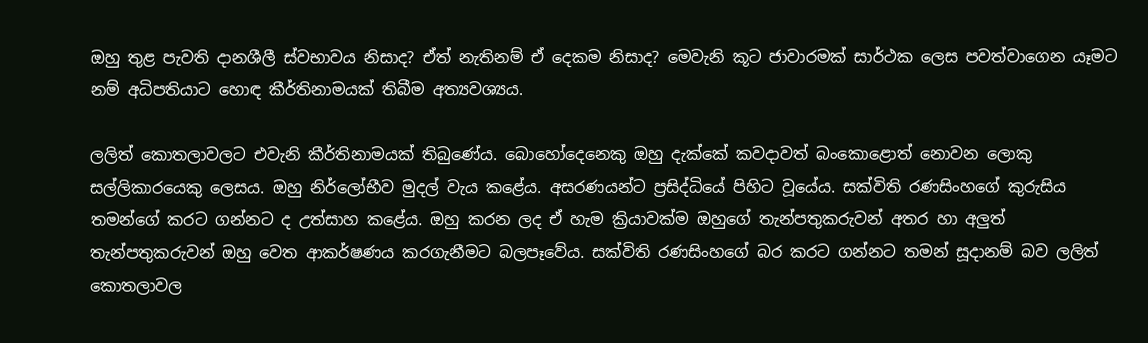ඔහු තුළ පැවති දානශීලී ස්වභාවය නිසාද? ඒත් නැතිනම් ඒ දෙකම නිසාද? මෙවැනි කූට ජාවාරමක් සාර්ථක ලෙස පවත්වාගෙන යෑමට නම් අධිපතියාට හොඳ කීර්තිනාමයක් තිබීම අත්‍යවශ්‍යය.

ලලිත් කොතලාවලට එවැනි කීර්තිනාමයක් තිබුණේය. බොහෝදෙනෙකු ඔහු දැක්කේ කවදාවත් බංකොළොත් නොවන ලොකු සල්ලිකාරයෙකු ලෙසය. ඔහු නිර්ලෝභීව මුදල් වැය කළේය. අසරණයන්ට ප්‍රසිද්ධියේ පිහිට වූයේය. සක්විති රණසිංහගේ කුරුසිය තමන්ගේ කරට ගන්නට ද උත්සාහ කළේය. ඔහු කරන ලද ඒ හැම ක්‍රියාවක්ම ඔහුගේ තැන්පතුකරුවන් අතර හා අලුත් තැන්පතුකරුවන් ඔහු වෙත ආකර්ෂණය කරගැනීමට බලපෑවේය. සක්විති රණසිංහගේ බර කරට ගන්නට තමන් සූදානම් බව ලලිත් කොතලාවල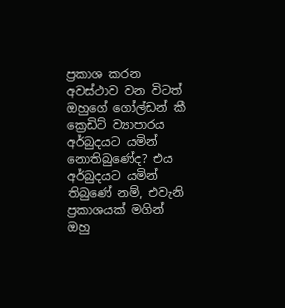ප්‍රකාශ කරන අවස්ථාව වන විටත් ඔහුගේ ගෝල්ඩන් කී ක්‍රෙඩිට් ව්‍යාපාරය අර්බුදයට යමින් නොතිබුණේද? එය අර්බුදයට යමින් තිබුණේ නම්, එවැනි ප්‍රකාශයක් මගින් ඔහු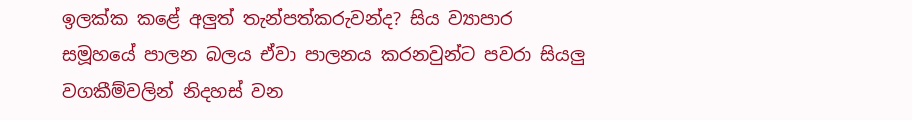ඉලක්ක කළේ අලුත් තැන්පත්කරුවන්ද? සිය ව්‍යාපාර සමූහයේ පාලන බලය ඒවා පාලනය කරනවුන්ට පවරා සියලු වගකීම්වලින් නිදහස් වන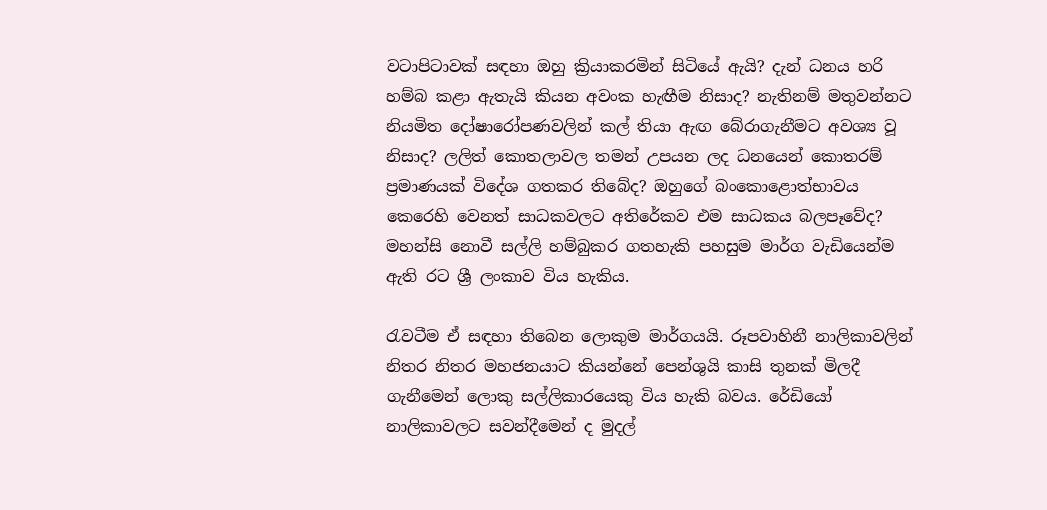වටාපිටාවක් සඳහා ඔහු ක්‍රියාකරමින් සිටියේ ඇයි? දැන් ධනය හරි හම්බ කළා ඇතැයි කියන අවංක හැඟීම නිසාද? නැතිනම් මතුවන්නට නියමිත දෝෂාරෝපණවලින් කල් තියා ඇඟ බේරාගැනීමට අවශ්‍ය වූ නිසාද? ලලිත් කොතලාවල තමන් උපයන ලද ධනයෙන් කොතරම් ප්‍රමාණයක් විදේශ ගතකර තිබේද? ඔහුගේ බංකොළොත්භාවය කෙරෙහි වෙනත් සාධකවලට අතිරේකව එම සාධකය බලපෑවේද? මහන්සි නොවී සල්ලි හම්බුකර ගතහැකි පහසුම මාර්ග වැඩියෙන්ම ඇති රට ශ්‍රී ලංකාව විය හැකිය.

රැවටීම ඒ සඳහා තිබෙන ලොකුම මාර්ගයයි. රූපවාහිනී නාලිකාවලින් නිතර නිතර මහජනයාට කියන්නේ පෙන්ශුයි කාසි තුනක් මිලදී ගැනීමෙන් ලොකු සල්ලිකාරයෙකු විය හැකි බවය. රේඩියෝ නාලිකාවලට සවන්දීමෙන් ද මුදල්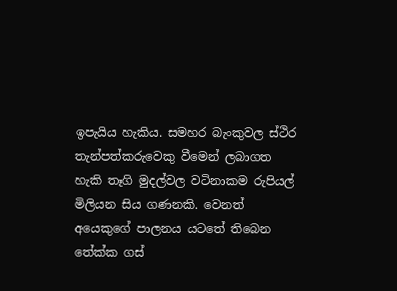ඉපැයිය හැකිය. සමහර බැංකුවල ස්ථිර තැන්පත්කරුවෙකු වීමෙන් ලබාගත හැකි තෑගි මුදල්වල වටිනාකම රුපියල් මිලියන සිය ගණනකි. වෙනත් අයෙකුගේ පාලනය යටතේ තිබෙන තේක්ක ගස්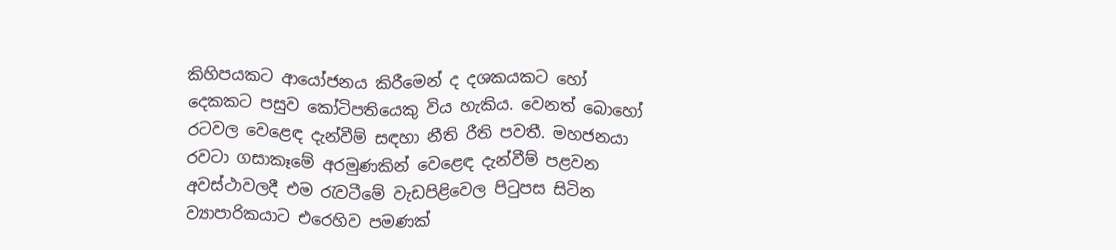කිහිපයකට ආයෝජනය කිරීමෙන් ද දශකයකට හෝ දෙකකට පසුව කෝටිපතියෙකු විය හැකිය. වෙනත් බොහෝ රටවල වෙළෙඳ දැන්වීම් සඳහා නීති රීති පවතී. මහජනයා රවටා ගසාකෑමේ අරමුණකින් වෙළෙඳ දැන්වීම් පළවන අවස්ථාවලදී එම රැවටීමේ වැඩපිළිවෙල පිටුපස සිටින ව්‍යාපාරිකයාට එරෙහිව පමණක්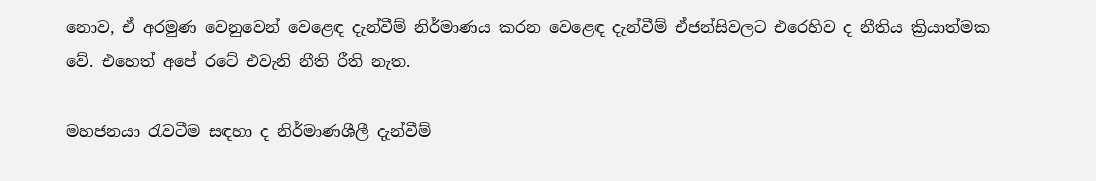නොව, ඒ අරමුණ වෙනුවෙන් වෙළෙඳ දැන්වීම් නිර්මාණය කරන වෙළෙඳ දැන්වීම් ඒජන්සිවලට එරෙහිව ද නීතිය ක්‍රියාත්මක වේ. එහෙත් අපේ රටේ එවැනි නීති රීති නැත.

මහජනයා රැවටීම සඳහා ද නිර්මාණශීලී දැන්වීම්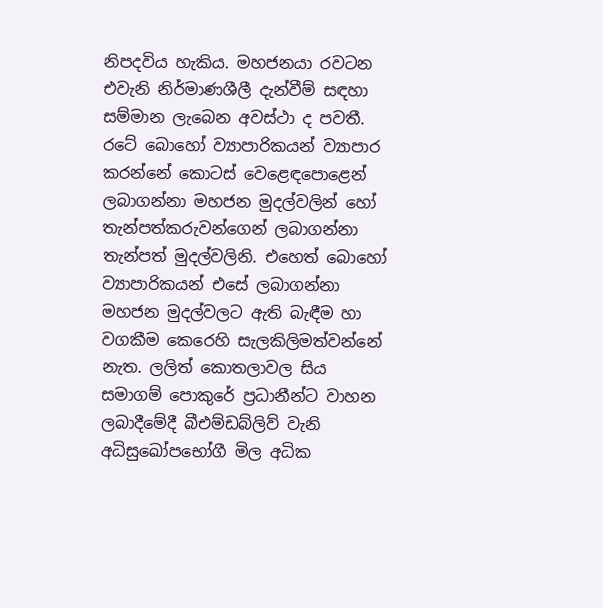නිපදවිය හැකිය. මහජනයා රවටන එවැනි නිර්මාණශීලී දැන්වීම් සඳහා සම්මාන ලැබෙන අවස්ථා ද පවතී. රටේ බොහෝ ව්‍යාපාරිකයන් ව්‍යාපාර කරන්නේ කොටස් වෙළෙඳපොළෙන් ලබාගන්නා මහජන මුදල්වලින් හෝ තැන්පත්කරුවන්ගෙන් ලබාගන්නා තැන්පත් මුදල්වලිනි. එහෙත් බොහෝ ව්‍යාපාරිකයන් එසේ ලබාගන්නා මහජන මුදල්වලට ඇති බැඳීම හා වගකීම කෙරෙහි සැලකිලිමත්වන්නේ නැත. ලලිත් කොතලාවල සිය සමාගම් පොකුරේ ප්‍රධානීන්ට වාහන ලබාදීමේදී බීඑම්ඩබ්ලිව් වැනි අධිසුඛෝපභෝගී මිල අධික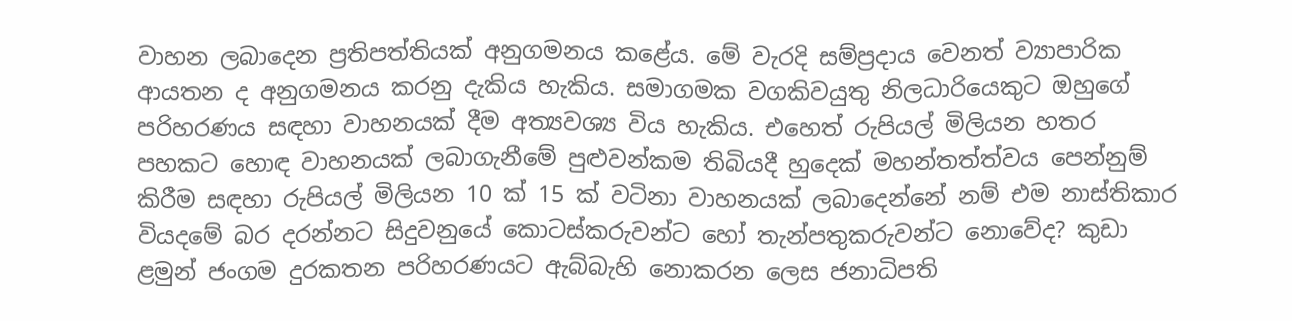වාහන ලබාදෙන ප්‍රතිපත්තියක් අනුගමනය කළේය. මේ වැරදි සම්ප්‍රදාය වෙනත් ව්‍යාපාරික ආයතන ද අනුගමනය කරනු දැකිය හැකිය. සමාගමක වගකිවයුතු නිලධාරියෙකුට ඔහුගේ පරිහරණය සඳහා වාහනයක් දීම අත්‍යවශ්‍ය විය හැකිය. එහෙත් රුපියල් මිලියන හතර පහකට හොඳ වාහනයක් ලබාගැනීමේ පුළුවන්කම තිබියදී හුදෙක් මහන්තත්ත්වය පෙන්නුම් කිරීම සඳහා රුපියල් මිලියන 10 ක් 15 ක් වටිනා වාහනයක් ලබාදෙන්නේ නම් එම නාස්තිකාර වියදමේ බර දරන්නට සිදුවනුයේ කොටස්කරුවන්ට හෝ තැන්පතුකරුවන්ට නොවේද? කුඩා ළමුන් ජංගම දුරකතන පරිහරණයට ඇබ්බැහි නොකරන ලෙස ජනාධිපති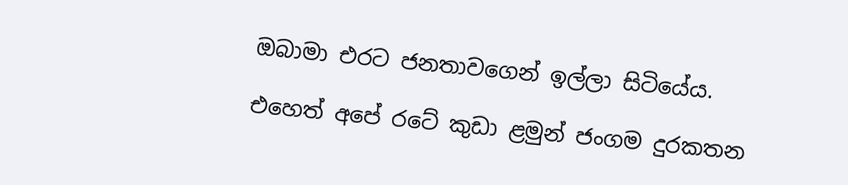ඔබාමා එරට ජනතාවගෙන් ඉල්ලා සිටියේය.

එහෙත් අපේ රටේ කුඩා ළමුන් ජංගම දුරකතන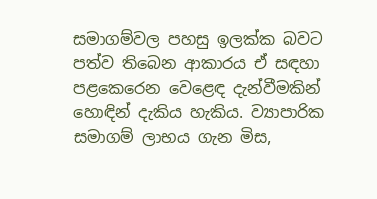සමාගම්වල පහසු ඉලක්ක බවට පත්ව තිබෙන ආකාරය ඒ සඳහා පළකෙරෙන වෙළෙඳ දැන්වීමකින් හොඳින් දැකිය හැකිය. ව්‍යාපාරික සමාගම් ලාභය ගැන මිස,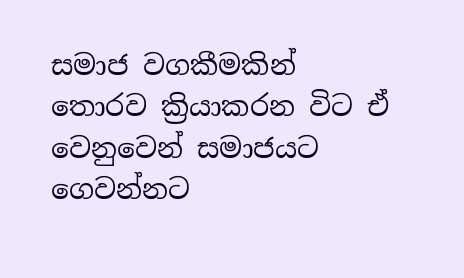සමාජ වගකීමකින් තොරව ක්‍රියාකරන විට ඒ වෙනුවෙන් සමාජයට ගෙවන්නට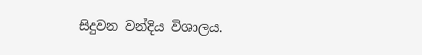සිදුවන වන්දිය විශාලය.